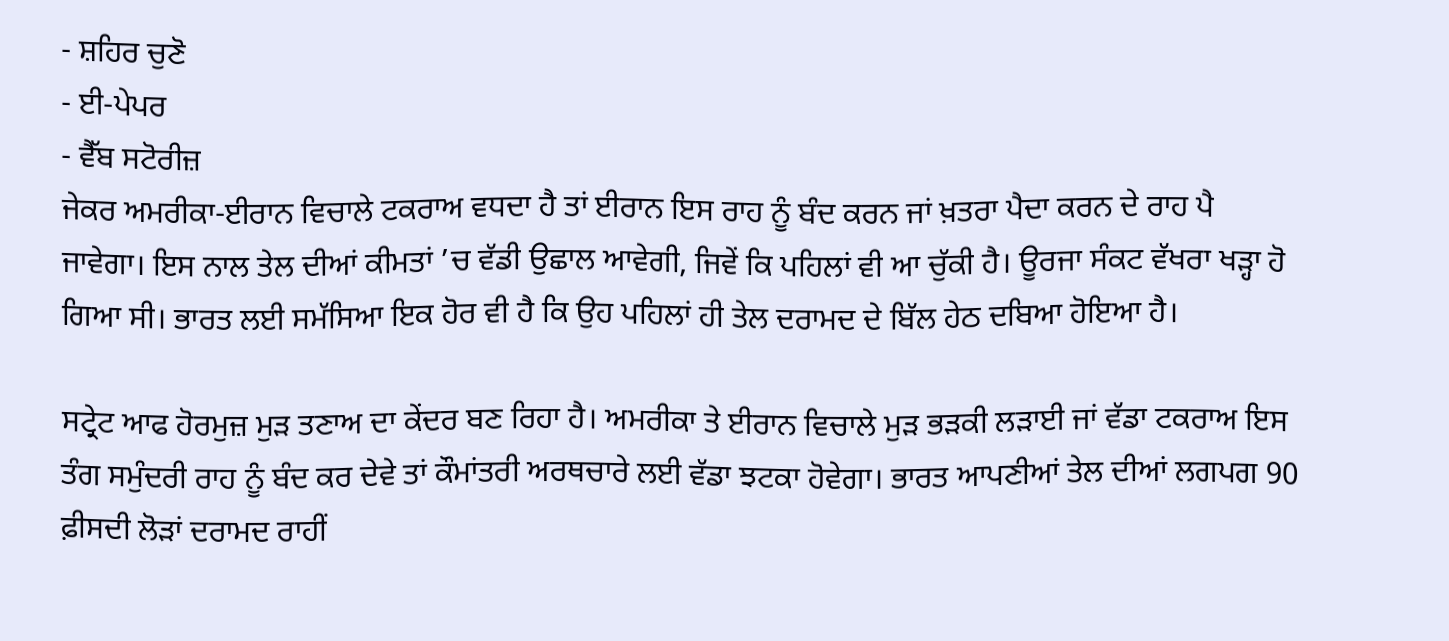- ਸ਼ਹਿਰ ਚੁਣੋ
- ਈ-ਪੇਪਰ
- ਵੈੱਬ ਸਟੋਰੀਜ਼
ਜੇਕਰ ਅਮਰੀਕਾ-ਈਰਾਨ ਵਿਚਾਲੇ ਟਕਰਾਅ ਵਧਦਾ ਹੈ ਤਾਂ ਈਰਾਨ ਇਸ ਰਾਹ ਨੂੰ ਬੰਦ ਕਰਨ ਜਾਂ ਖ਼ਤਰਾ ਪੈਦਾ ਕਰਨ ਦੇ ਰਾਹ ਪੈ ਜਾਵੇਗਾ। ਇਸ ਨਾਲ ਤੇਲ ਦੀਆਂ ਕੀਮਤਾਂ ’ਚ ਵੱਡੀ ਉਛਾਲ ਆਵੇਗੀ, ਜਿਵੇਂ ਕਿ ਪਹਿਲਾਂ ਵੀ ਆ ਚੁੱਕੀ ਹੈ। ਊਰਜਾ ਸੰਕਟ ਵੱਖਰਾ ਖੜ੍ਹਾ ਹੋ ਗਿਆ ਸੀ। ਭਾਰਤ ਲਈ ਸਮੱਸਿਆ ਇਕ ਹੋਰ ਵੀ ਹੈ ਕਿ ਉਹ ਪਹਿਲਾਂ ਹੀ ਤੇਲ ਦਰਾਮਦ ਦੇ ਬਿੱਲ ਹੇਠ ਦਬਿਆ ਹੋਇਆ ਹੈ।

ਸਟ੍ਰੇਟ ਆਫ ਹੋਰਮੁਜ਼ ਮੁੜ ਤਣਾਅ ਦਾ ਕੇਂਦਰ ਬਣ ਰਿਹਾ ਹੈ। ਅਮਰੀਕਾ ਤੇ ਈਰਾਨ ਵਿਚਾਲੇ ਮੁੜ ਭੜਕੀ ਲੜਾਈ ਜਾਂ ਵੱਡਾ ਟਕਰਾਅ ਇਸ ਤੰਗ ਸਮੁੰਦਰੀ ਰਾਹ ਨੂੰ ਬੰਦ ਕਰ ਦੇਵੇ ਤਾਂ ਕੌਮਾਂਤਰੀ ਅਰਥਚਾਰੇ ਲਈ ਵੱਡਾ ਝਟਕਾ ਹੋਵੇਗਾ। ਭਾਰਤ ਆਪਣੀਆਂ ਤੇਲ ਦੀਆਂ ਲਗਪਗ 90 ਫ਼ੀਸਦੀ ਲੋੜਾਂ ਦਰਾਮਦ ਰਾਹੀਂ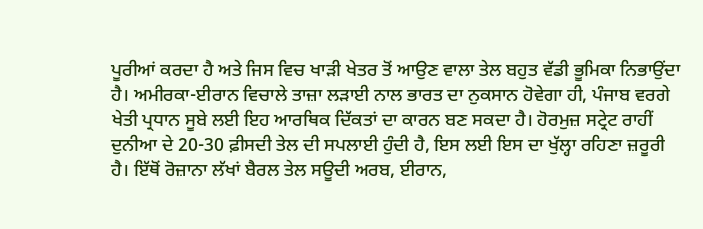ਪੂਰੀਆਂ ਕਰਦਾ ਹੈ ਅਤੇ ਜਿਸ ਵਿਚ ਖਾੜੀ ਖੇਤਰ ਤੋਂ ਆਉਣ ਵਾਲਾ ਤੇਲ ਬਹੁਤ ਵੱਡੀ ਭੂਮਿਕਾ ਨਿਭਾਉਂਦਾ ਹੈ। ਅਮੀਰਕਾ-ਈਰਾਨ ਵਿਚਾਲੇ ਤਾਜ਼ਾ ਲੜਾਈ ਨਾਲ ਭਾਰਤ ਦਾ ਨੁਕਸਾਨ ਹੋਵੇਗਾ ਹੀ, ਪੰਜਾਬ ਵਰਗੇ ਖੇਤੀ ਪ੍ਰਧਾਨ ਸੂਬੇ ਲਈ ਇਹ ਆਰਥਿਕ ਦਿੱਕਤਾਂ ਦਾ ਕਾਰਨ ਬਣ ਸਕਦਾ ਹੈ। ਹੋਰਮੁਜ਼ ਸਟ੍ਰੇਟ ਰਾਹੀਂ ਦੁਨੀਆ ਦੇ 20-30 ਫ਼ੀਸਦੀ ਤੇਲ ਦੀ ਸਪਲਾਈ ਹੁੰਦੀ ਹੈ, ਇਸ ਲਈ ਇਸ ਦਾ ਖੁੱਲ੍ਹਾ ਰਹਿਣਾ ਜ਼ਰੂਰੀ ਹੈ। ਇੱਥੋਂ ਰੋਜ਼ਾਨਾ ਲੱਖਾਂ ਬੈਰਲ ਤੇਲ ਸਊਦੀ ਅਰਬ, ਈਰਾਨ,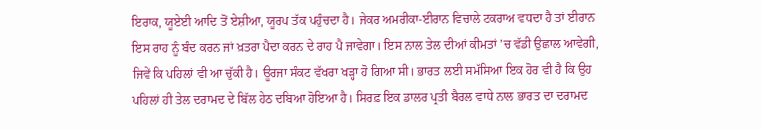ਇਰਾਕ, ਯੂਏਈ ਆਦਿ ਤੋਂ ਏਸ਼ੀਆ, ਯੂਰਪ ਤੱਕ ਪਹੁੰਚਦਾ ਹੈ। ਜੇਕਰ ਅਮਰੀਕਾ-ਈਰਾਨ ਵਿਚਾਲੇ ਟਕਰਾਅ ਵਧਦਾ ਹੈ ਤਾਂ ਈਰਾਨ ਇਸ ਰਾਹ ਨੂੰ ਬੰਦ ਕਰਨ ਜਾਂ ਖ਼ਤਰਾ ਪੈਦਾ ਕਰਨ ਦੇ ਰਾਹ ਪੈ ਜਾਵੇਗਾ। ਇਸ ਨਾਲ ਤੇਲ ਦੀਆਂ ਕੀਮਤਾਂ ’ਚ ਵੱਡੀ ਉਛਾਲ ਆਵੇਗੀ, ਜਿਵੇਂ ਕਿ ਪਹਿਲਾਂ ਵੀ ਆ ਚੁੱਕੀ ਹੈ। ਊਰਜਾ ਸੰਕਟ ਵੱਖਰਾ ਖੜ੍ਹਾ ਹੋ ਗਿਆ ਸੀ। ਭਾਰਤ ਲਈ ਸਮੱਸਿਆ ਇਕ ਹੋਰ ਵੀ ਹੈ ਕਿ ਉਹ ਪਹਿਲਾਂ ਹੀ ਤੇਲ ਦਰਾਮਦ ਦੇ ਬਿੱਲ ਹੇਠ ਦਬਿਆ ਹੋਇਆ ਹੈ। ਸਿਰਫ਼ ਇਕ ਡਾਲਰ ਪ੍ਰਤੀ ਬੈਰਲ ਵਾਧੇ ਨਾਲ ਭਾਰਤ ਦਾ ਦਰਾਮਦ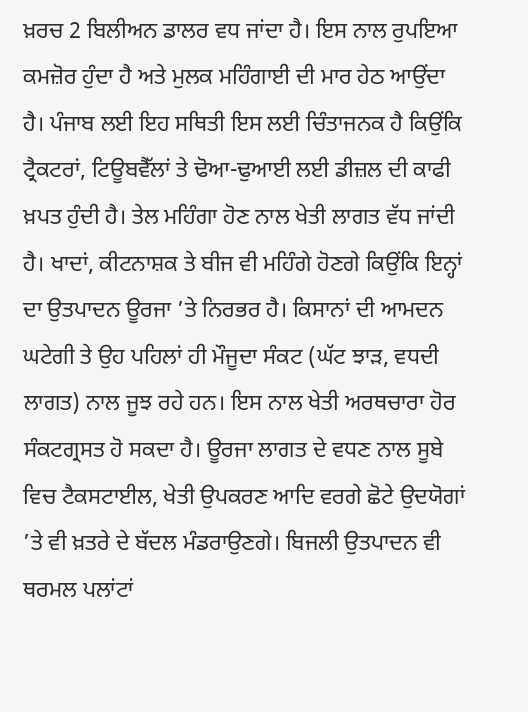ਖ਼ਰਚ 2 ਬਿਲੀਅਨ ਡਾਲਰ ਵਧ ਜਾਂਦਾ ਹੈ। ਇਸ ਨਾਲ ਰੁਪਇਆ ਕਮਜ਼ੋਰ ਹੁੰਦਾ ਹੈ ਅਤੇ ਮੁਲਕ ਮਹਿੰਗਾਈ ਦੀ ਮਾਰ ਹੇਠ ਆਉਂਦਾ ਹੈ। ਪੰਜਾਬ ਲਈ ਇਹ ਸਥਿਤੀ ਇਸ ਲਈ ਚਿੰਤਾਜਨਕ ਹੈ ਕਿਉਂਕਿ ਟ੍ਰੈਕਟਰਾਂ, ਟਿਊਬਵੈੱਲਾਂ ਤੇ ਢੋਆ-ਢੁਆਈ ਲਈ ਡੀਜ਼ਲ ਦੀ ਕਾਫੀ ਖ਼ਪਤ ਹੁੰਦੀ ਹੈ। ਤੇਲ ਮਹਿੰਗਾ ਹੋਣ ਨਾਲ ਖੇਤੀ ਲਾਗਤ ਵੱਧ ਜਾਂਦੀ ਹੈ। ਖਾਦਾਂ, ਕੀਟਨਾਸ਼ਕ ਤੇ ਬੀਜ ਵੀ ਮਹਿੰਗੇ ਹੋਣਗੇ ਕਿਉਂਕਿ ਇਨ੍ਹਾਂ ਦਾ ਉਤਪਾਦਨ ਊਰਜਾ ’ਤੇ ਨਿਰਭਰ ਹੈ। ਕਿਸਾਨਾਂ ਦੀ ਆਮਦਨ ਘਟੇਗੀ ਤੇ ਉਹ ਪਹਿਲਾਂ ਹੀ ਮੌਜੂਦਾ ਸੰਕਟ (ਘੱਟ ਝਾੜ, ਵਧਦੀ ਲਾਗਤ) ਨਾਲ ਜੂਝ ਰਹੇ ਹਨ। ਇਸ ਨਾਲ ਖੇਤੀ ਅਰਥਚਾਰਾ ਹੋਰ ਸੰਕਟਗ੍ਰਸਤ ਹੋ ਸਕਦਾ ਹੈ। ਊਰਜਾ ਲਾਗਤ ਦੇ ਵਧਣ ਨਾਲ ਸੂਬੇ ਵਿਚ ਟੈਕਸਟਾਈਲ, ਖੇਤੀ ਉਪਕਰਣ ਆਦਿ ਵਰਗੇ ਛੋਟੇ ਉਦਯੋਗਾਂ ’ਤੇ ਵੀ ਖ਼ਤਰੇ ਦੇ ਬੱਦਲ ਮੰਡਰਾਉਣਗੇ। ਬਿਜਲੀ ਉਤਪਾਦਨ ਵੀ ਥਰਮਲ ਪਲਾਂਟਾਂ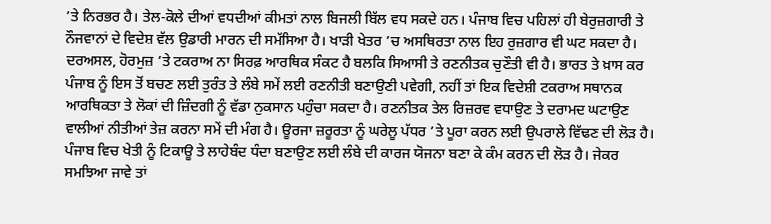’ਤੇ ਨਿਰਭਰ ਹੈ। ਤੇਲ-ਕੋਲੇ ਦੀਆਂ ਵਧਦੀਆਂ ਕੀਮਤਾਂ ਨਾਲ ਬਿਜਲੀ ਬਿੱਲ ਵਧ ਸਕਦੇ ਹਨ। ਪੰਜਾਬ ਵਿਚ ਪਹਿਲਾਂ ਹੀ ਬੇਰੁਜ਼ਗਾਰੀ ਤੇ ਨੌਜਵਾਨਾਂ ਦੇ ਵਿਦੇਸ਼ ਵੱਲ ਉਡਾਰੀ ਮਾਰਨ ਦੀ ਸਮੱਸਿਆ ਹੈ। ਖਾੜੀ ਖੇਤਰ ’ਚ ਅਸਥਿਰਤਾ ਨਾਲ ਇਹ ਰੁਜ਼ਗਾਰ ਵੀ ਘਟ ਸਕਦਾ ਹੈ। ਦਰਅਸਲ, ਹੋਰਮੁਜ਼ ’ਤੇ ਟਕਰਾਅ ਨਾ ਸਿਰਫ਼ ਆਰਥਿਕ ਸੰਕਟ ਹੈ ਬਲਕਿ ਸਿਆਸੀ ਤੇ ਰਣਨੀਤਕ ਚੁਣੌਤੀ ਵੀ ਹੈ। ਭਾਰਤ ਤੇ ਖ਼ਾਸ ਕਰ ਪੰਜਾਬ ਨੂੰ ਇਸ ਤੋਂ ਬਚਣ ਲਈ ਤੁਰੰਤ ਤੇ ਲੰਬੇ ਸਮੇਂ ਲਈ ਰਣਨੀਤੀ ਬਣਾਉਣੀ ਪਵੇਗੀ, ਨਹੀਂ ਤਾਂ ਇਕ ਵਿਦੇਸ਼ੀ ਟਕਰਾਅ ਸਥਾਨਕ ਆਰਥਿਕਤਾ ਤੇ ਲੋਕਾਂ ਦੀ ਜ਼ਿੰਦਗੀ ਨੂੰ ਵੱਡਾ ਨੁਕਸਾਨ ਪਹੁੰਚਾ ਸਕਦਾ ਹੈ। ਰਣਨੀਤਕ ਤੇਲ ਰਿਜ਼ਰਵ ਵਧਾਉਣ ਤੇ ਦਰਾਮਦ ਘਟਾਉਣ ਵਾਲੀਆਂ ਨੀਤੀਆਂ ਤੇਜ਼ ਕਰਨਾ ਸਮੇਂ ਦੀ ਮੰਗ ਹੈ। ਊਰਜਾ ਜ਼ਰੂਰਤਾ ਨੂੰ ਘਰੇਲੂ ਪੱਧਰ ’ਤੇ ਪੂਰਾ ਕਰਨ ਲਈ ਉਪਰਾਲੇ ਵਿੱਢਣ ਦੀ ਲੋੜ ਹੈ। ਪੰਜਾਬ ਵਿਚ ਖੇਤੀ ਨੂੰ ਟਿਕਾਊ ਤੇ ਲਾਹੇਬੰਦ ਧੰਦਾ ਬਣਾਉਣ ਲਈ ਲੰਬੇ ਦੀ ਕਾਰਜ ਯੋਜਨਾ ਬਣਾ ਕੇ ਕੰਮ ਕਰਨ ਦੀ ਲੋੜ ਹੈ। ਜੇਕਰ ਸਮਝਿਆ ਜਾਵੇ ਤਾਂ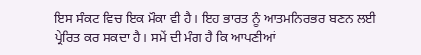ਇਸ ਸੰਕਟ ਵਿਚ ਇਕ ਮੌਕਾ ਵੀ ਹੈ। ਇਹ ਭਾਰਤ ਨੂੰ ਆਤਮਨਿਰਭਰ ਬਣਨ ਲਈ ਪ੍ਰੇਰਿਤ ਕਰ ਸਕਦਾ ਹੈ। ਸਮੇਂ ਦੀ ਮੰਗ ਹੈ ਕਿ ਆਪਣੀਆਂ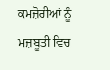ਕਮਜ਼ੋਰੀਆਂ ਨੂੰ ਮਜ਼ਬੂਤੀ ਵਿਚ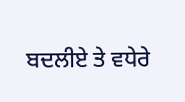ਬਦਲੀਏ ਤੇ ਵਧੇਰੇ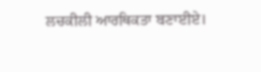ਲਚਕੀਲੀ ਆਰਥਿਕਤਾ ਬਣਾਈਏ।